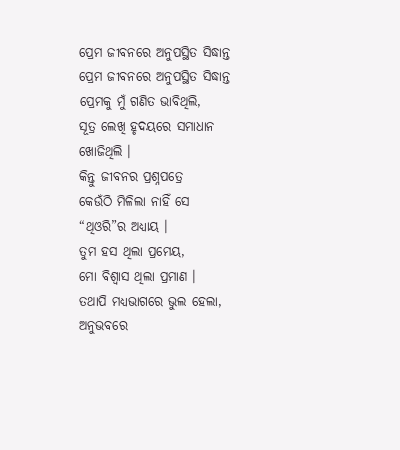ପ୍ରେମ ଜୀବନରେ ଅନୁପସ୍ଥିତ ସିଦ୍ଧାନ୍ତ
ପ୍ରେମ ଜୀବନରେ ଅନୁପସ୍ଥିତ ସିଦ୍ଧାନ୍ତ
ପ୍ରେମକୁ ମୁଁ ଗଣିତ ଭାବିଥିଲି,
ସୂତ୍ର ଲେଖି ହୃଦୟରେ ସମାଧାନ ଖୋଜିଥିଲି ।
କିନ୍ତୁ ଜୀବନର ପ୍ରଶ୍ନପତ୍ରେ
କେଉଁଠି ମିଳିଲା ନାହିଁ ସେ “ଥିଓରି”ର ଅଧ୍ୟାୟ ।
ତୁମ ହସ ଥିଲା ପ୍ରମେୟ,
ମୋ ବିଶ୍ୱାସ ଥିଲା ପ୍ରମାଣ ।
ତଥାପି ମଧ୍ୟଭାଗରେ ଭୁଲ ହେଲା,
ଅନୁଭବରେ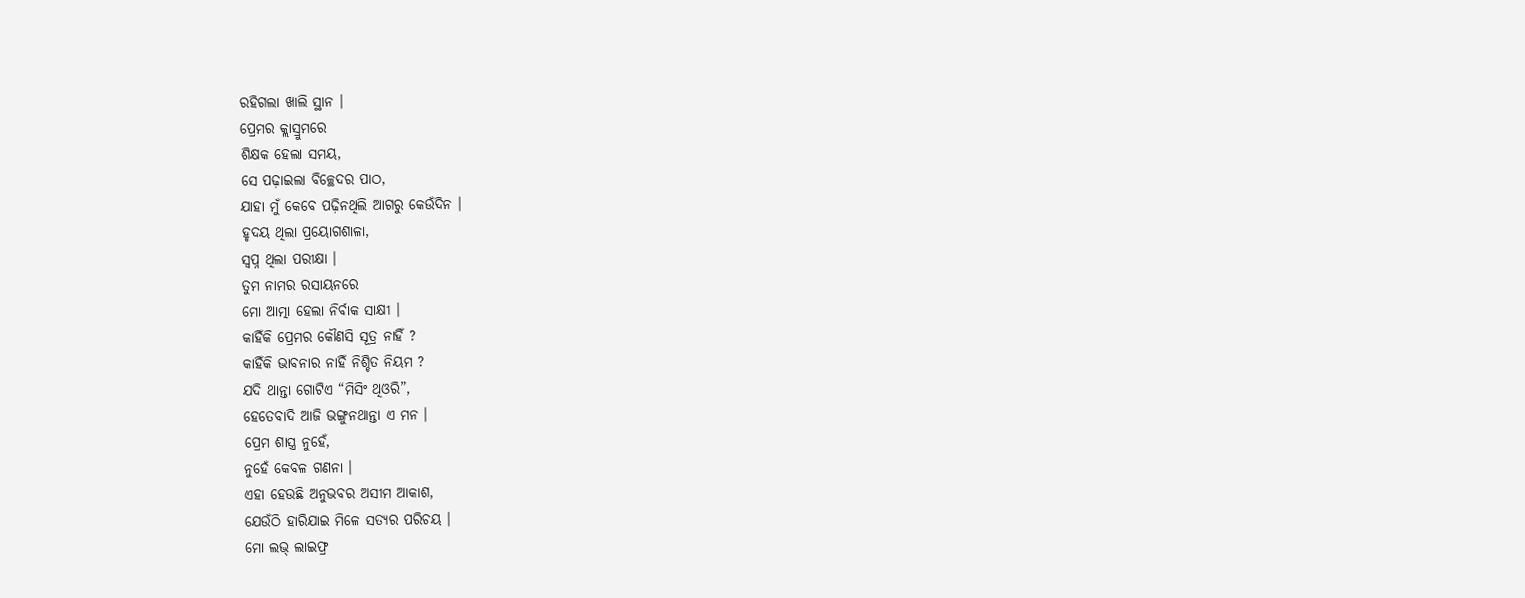ରହିଗଲା ଖାଲି ସ୍ଥାନ ।
ପ୍ରେମର କ୍ଲାସ୍ରୁମରେ
ଶିକ୍ଷକ ହେଲା ସମୟ,
ସେ ପଢ଼ାଇଲା ବିଚ୍ଛେଦର ପାଠ,
ଯାହା ମୁଁ କେବେ ପଢ଼ିନଥିଲି ଆଗରୁ କେଉଁଦିନ ।
ହୃଦୟ ଥିଲା ପ୍ରୟୋଗଶାଳା,
ସ୍ୱପ୍ନ ଥିଲା ପରୀକ୍ଷା ।
ତୁମ ନାମର ରସାୟନରେ
ମୋ ଆତ୍ମା ହେଲା ନିର୍ବାକ ସାକ୍ଷୀ ।
କାହିଁକି ପ୍ରେମର କୌଣସି ସୂତ୍ର ନାହିଁ ?
କାହିଁକି ଭାବନାର ନାହିଁ ନିଶ୍ଚିତ ନିୟମ ?
ଯଦି ଥାନ୍ତା ଗୋଟିଏ “ମିସିଂ ଥିଓରି”,
ହେତେବାଦି ଆଜି ଭଙ୍ଗୁନଥାନ୍ତା ଏ ମନ ।
ପ୍ରେମ ଶାସ୍ତ୍ର ନୁହେଁ,
ନୁହେଁ କେବଳ ଗଣନା ।
ଏହା ହେଉଛି ଅନୁଭବର ଅସୀମ ଆକାଶ,
ଯେଉଁଠି ହାରିଯାଇ ମିଳେ ସତ୍ୟର ପରିଚୟ ।
ମୋ ଲଭ୍ ଲାଇଫ୍ର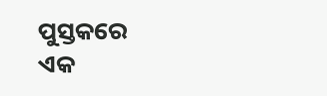ପୁସ୍ତକରେ
ଏକ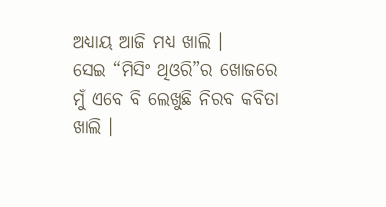ଅଧ୍ୟାୟ ଆଜି ମଧ୍ୟ ଖାଲି ।
ସେଇ “ମିସିଂ ଥିଓରି”ର ଖୋଜରେ
ମୁଁ ଏବେ ବି ଲେଖୁଛି ନିରବ କବିତା ଖାଲି ।